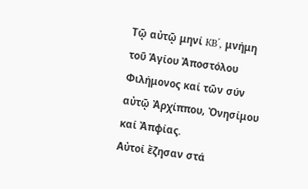Τῷ αὐτῷ μηνί KB΄, μνήμη τοῦ Ἁγίου Ἀποστόλου Φιλήμονος καί τῶν σύν αὐτῷ Ἀρχίππου, Ὀνησίμου καί Ἀπφίας.
Αὐτοί ἔζησαν στά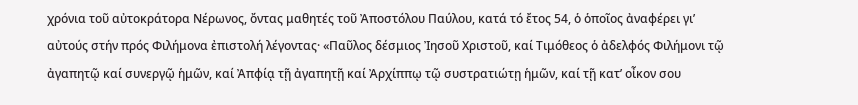χρόνια τοῦ αὐτοκράτορα Νέρωνος, ὄντας μαθητές τοῦ Ἀποστόλου Παύλου, κατά τό ἔτος 54, ὁ ὁποῖος ἀναφέρει γι’ αὐτούς στήν πρός Φιλήμονα ἐπιστολή λέγοντας· «Παῦλος δέσμιος Ἰησοῦ Χριστοῦ, καί Τιμόθεος ὁ ἀδελφός Φιλήμονι τῷ ἀγαπητῷ καί συνεργῷ ἡμῶν, καί Ἀπφίᾳ τῇ ἀγαπητῇ καί Ἀρχίππῳ τῷ συστρατιώτῃ ἡμῶν, καί τῇ κατ’ οἶκον σου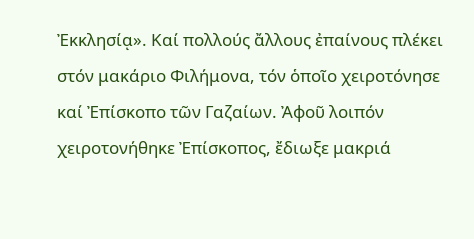Ἐκκλησίᾳ». Καί πολλούς ἄλλους ἐπαίνους πλέκει στόν μακάριο Φιλήμονα, τόν ὁποῖο χειροτόνησε καί Ἐπίσκοπο τῶν Γαζαίων. Ἀφοῦ λοιπόν χειροτονήθηκε Ἐπίσκοπος, ἔδιωξε μακριά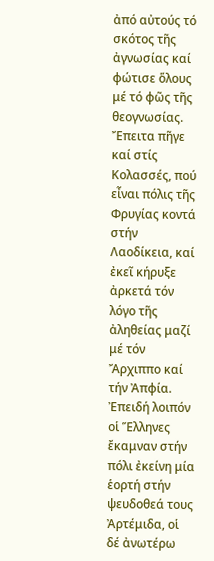ἀπό αὐτούς τό σκότος τῆς ἀγνωσίας καί φώτισε ὅλους μέ τό φῶς τῆς θεογνωσίας. Ἔπειτα πῆγε καί στίς Κολασσές, πού εἶναι πόλις τῆς Φρυγίας κοντά στήν Λαοδίκεια, καί ἐκεῖ κήρυξε ἀρκετά τόν λόγο τῆς ἀληθείας μαζί μέ τόν Ἄρχιππο καί τήν Ἀπφία.
Ἐπειδή λοιπόν οἱ Ἕλληνες ἔκαμναν στήν πόλι ἐκείνη μία ἑορτή στήν ψευδοθεά τους Ἀρτέμιδα, οἱ δέ ἀνωτέρω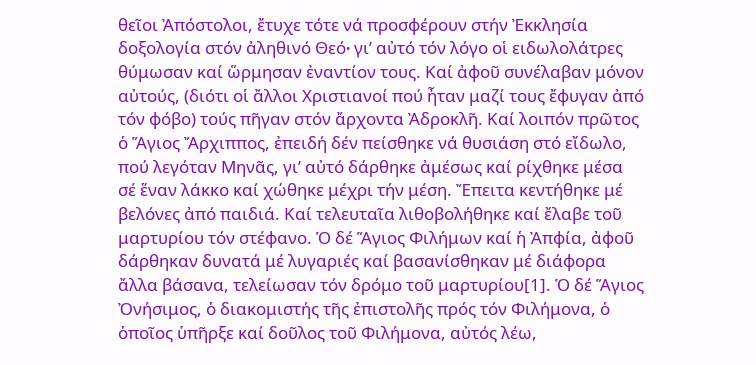θεῖοι Ἀπόστολοι, ἔτυχε τότε νά προσφέρουν στήν Ἐκκλησία δοξολογία στόν ἀληθινό Θεό∙ γι’ αὐτό τόν λόγο οἱ ειδωλολάτρες θύμωσαν καί ὥρμησαν ἐναντίον τους. Καί ἀφοῦ συνέλαβαν μόνον αὐτούς, (διότι οἱ ἄλλοι Χριστιανοί πού ἦταν μαζί τους ἔφυγαν ἀπό τόν φόβο) τούς πῆγαν στόν ἄρχοντα Ἀδροκλῆ. Καί λοιπόν πρῶτος ὁ Ἅγιος Ἄρχιππος, ἐπειδή δέν πείσθηκε νά θυσιάση στό εἴδωλο, πού λεγόταν Μηνᾶς, γι’ αὐτό δάρθηκε ἀμέσως καί ρίχθηκε μέσα σέ ἕναν λάκκο καί χώθηκε μέχρι τήν μέση. Ἔπειτα κεντήθηκε μέ βελόνες ἀπό παιδιά. Καί τελευταῖα λιθοβολήθηκε καί ἔλαβε τοῦ μαρτυρίου τόν στέφανο. Ὁ δέ Ἅγιος Φιλήμων καί ἡ Ἀπφία, ἀφοῦ δάρθηκαν δυνατά μέ λυγαριές καί βασανίσθηκαν μέ διάφορα ἄλλα βάσανα, τελείωσαν τόν δρόμο τοῦ μαρτυρίου[1]. Ὁ δέ Ἅγιος Ὀνήσιμος, ὁ διακομιστής τῆς ἐπιστολῆς πρός τόν Φιλήμονα, ὁ ὁποῖος ὑπῆρξε καί δοῦλος τοῦ Φιλήμονα, αὐτός λέω,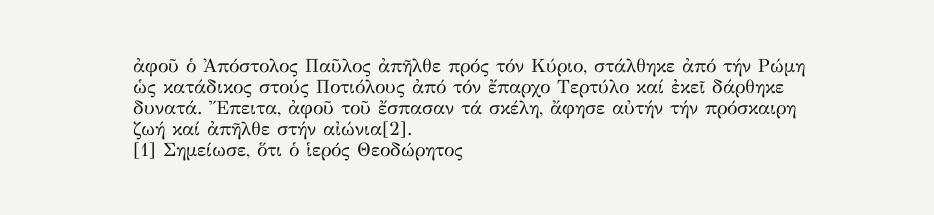ἀφοῦ ὁ Ἀπόστολος Παῦλος ἀπῆλθε πρός τόν Κύριο, στάλθηκε ἀπό τήν Ρώμη ὡς κατάδικος στούς Ποτιόλους ἀπό τόν ἔπαρχο Τερτύλο καί ἐκεῖ δάρθηκε δυνατά. Ἔπειτα, ἀφοῦ τοῦ ἔσπασαν τά σκέλη, ἄφησε αὐτήν τήν πρόσκαιρη ζωή καί ἀπῆλθε στήν αἰώνια[2].
[1] Σημείωσε, ὅτι ὁ ἱερός Θεοδώρητος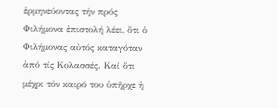ἑρμηνεύοντας τήν πρός Φιλήμονα ἐπιστολή λέει, ὅτι ὁ Φιλήμονας αὐτός καταγόταν ἀπό τίς Κολασσές. Καί ὅτι μέχρι τόν καιρό του ὑπῆρχε ἡ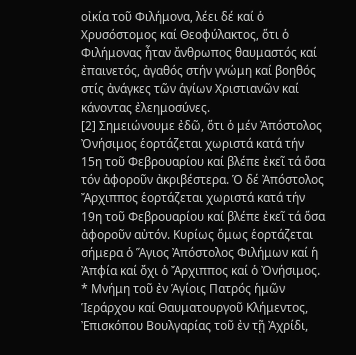οἰκία τοῦ Φιλήμονα, λέει δέ καί ὁ Χρυσόστομος καί Θεοφύλακτος, ὅτι ὁ Φιλήμονας ἦταν ἄνθρωπος θαυμαστός καί ἐπαινετός, ἀγαθός στήν γνώμη καί βοηθός στίς ἀνάγκες τῶν ἁγίων Χριστιανῶν καί κάνοντας ἐλεημοσύνες.
[2] Σημειώνουμε ἐδῶ, ὅτι ὁ μέν Ἀπόστολος Ὀνήσιμος ἑορτάζεται χωριστά κατά τήν 15η τοῦ Φεβρουαρίου καί βλέπε ἐκεῖ τά ὅσα τόν ἀφοροῦν ἀκριβέστερα. Ὁ δέ Ἀπόστολος Ἄρχιππος ἑορτάζεται χωριστά κατά τήν 19η τοῦ Φεβρουαρίου καί βλέπε ἐκεῖ τά ὅσα ἀφοροῦν αὐτόν. Κυρίως ὅμως ἑορτάζεται σήμερα ὁ Ἅγιος Ἀπόστολος Φιλήμων καί ἡ Ἀπφία καί ὄχι ὁ Ἄρχιππος καί ὁ Ὀνήσιμος.
* Μνήμη τοῦ ἐν Ἁγίοις Πατρός ἡμῶν Ἱεράρχου καί Θαυματουργοῦ Κλήμεντος, Ἐπισκόπου Βουλγαρίας τοῦ ἐν τῇ Ἀχρίδι,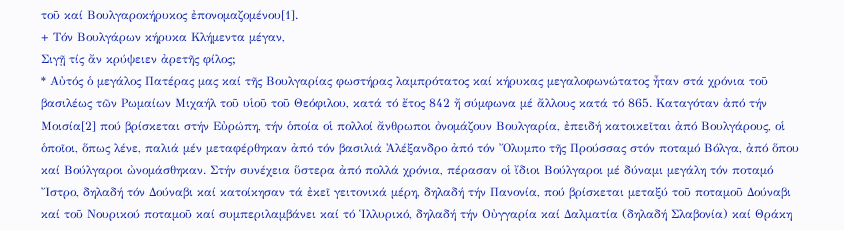τοῦ καί Βουλγαροκήρυκος ἐπονομαζομένου[1].
+ Τόν Βουλγάρων κήρυκα Κλήμεντα μέγαν,
Σιγῇ τίς ἄν κρύψειεν ἀρετῆς φίλος;
* Αὐτός ὁ μεγάλος Πατέρας μας καί τῆς Βουλγαρίας φωστήρας λαμπρότατος καί κήρυκας μεγαλοφωνώτατος ἦταν στά χρόνια τοῦ βασιλέως τῶν Ρωμαίων Μιχαήλ τοῦ υἱοῦ τοῦ Θεόφιλου, κατά τό ἔτος 842 ἤ σύμφωνα μέ ἄλλους κατά τό 865. Καταγόταν ἀπό τήν Μοισία[2] πού βρίσκεται στήν Εὐρώπη, τήν ὁποία οἱ πολλοί ἄνθρωποι ὀνομάζουν Βουλγαρία, ἐπειδή κατοικεῖται ἀπό Βουλγάρους, οἱ ὁποῖοι, ὅπως λένε, παλιά μέν μεταφέρθηκαν ἀπό τόν βασιλιά Ἀλέξανδρο ἀπό τόν Ὄλυμπο τῆς Προύσσας στόν ποταμό Βόλγα, ἀπό ὅπου καί Βούλγαροι ὠνομάσθηκαν. Στήν συνέχεια ὕστερα ἀπό πολλά χρόνια, πέρασαν οἱ ἴδιοι Βούλγαροι μέ δύναμι μεγάλη τόν ποταμό Ἴστρο, δηλαδή τόν Δούναβι καί κατοίκησαν τά ἐκεῖ γειτονικά μέρη, δηλαδή τήν Πανονία, πού βρίσκεται μεταξύ τοῦ ποταμοῦ Δούναβι καί τοῦ Νουρικού ποταμοῦ καί συμπεριλαμβάνει καί τό Ἱλλυρικό, δηλαδή τήν Οὐγγαρία καί Δαλματία (δηλαδή Σλαβονία) καί Θράκη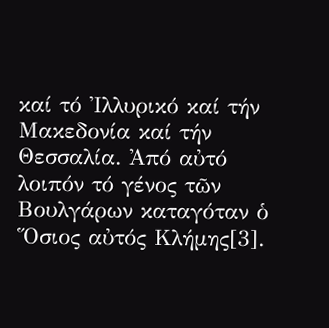καί τό Ἰλλυρικό καί τήν Μακεδονία καί τήν Θεσσαλία. Ἀπό αὐτό λοιπόν τό γένος τῶν Βουλγάρων καταγόταν ὁ Ὅσιος αὐτός Κλήμης[3].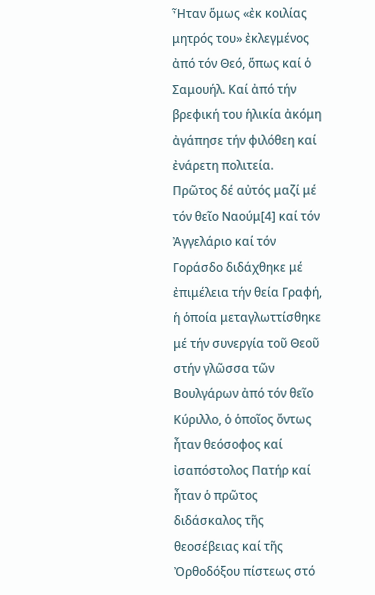Ἦταν ὅμως «ἐκ κοιλίας μητρός του» ἐκλεγμένος ἀπό τόν Θεό, ὅπως καί ὁ Σαμουήλ. Καί ἀπό τήν βρεφική του ἡλικία ἀκόμη ἀγάπησε τήν φιλόθεη καί ἐνάρετη πολιτεία.
Πρῶτος δέ αὐτός μαζί μέ τόν θεῖο Ναούμ[4] καί τόν Ἀγγελάριο καί τόν Γοράσδο διδάχθηκε μέ ἐπιμέλεια τήν θεία Γραφή, ἡ ὁποία μεταγλωττίσθηκε μέ τήν συνεργία τοῦ Θεοῦ στήν γλῶσσα τῶν Βουλγάρων ἀπό τόν θεῖο Κύριλλο, ὁ ὁποῖος ὄντως ἦταν θεόσοφος καί ἰσαπόστολος Πατήρ καί ἦταν ὁ πρῶτος διδάσκαλος τῆς θεοσέβειας καί τῆς Ὀρθοδόξου πίστεως στό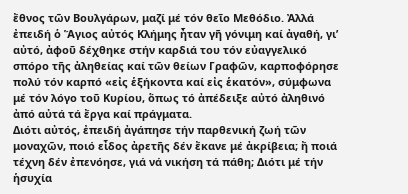ἔθνος τῶν Βουλγάρων, μαζί μέ τόν θεῖο Μεθόδιο. Ἀλλά ἐπειδή ὁ Ἅγιος αὐτός Κλήμης ἦταν γῆ γόνιμη καί ἀγαθή, γι’ αὐτό, ἀφοῦ δέχθηκε στήν καρδιά του τόν εὐαγγελικό σπόρο τῆς ἀληθείας καί τῶν θείων Γραφῶν, καρποφόρησε πολύ τόν καρπό «εἰς ἑξήκοντα καί εἰς ἑκατόν», σύμφωνα μέ τόν λόγο τοῦ Κυρίου, ὅπως τό ἀπέδειξε αὐτό ἀληθινό ἀπό αὐτά τά ἔργα καί πράγματα.
Διότι αὐτός, ἐπειδή ἀγάπησε τήν παρθενική ζωή τῶν μοναχῶν, ποιό εἶδος ἀρετῆς δέν ἔκανε μέ ἀκρίβεια; ἤ ποιά τέχνη δέν ἐπενόησε, γιά νά νικήση τά πάθη; Διότι μέ τήν ἡσυχία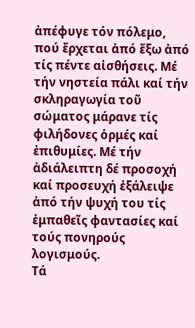ἀπέφυγε τόν πόλεμο, πού ἔρχεται ἀπό ἔξω ἀπό τίς πέντε αἰσθήσεις. Μέ τήν νηστεία πάλι καί τήν σκληραγωγία τοῦ σώματος μάρανε τίς φιλήδονες ὁρμές καί ἐπιθυμίες. Μέ τήν ἀδιάλειπτη δέ προσοχή καί προσευχή ἐξάλειψε ἀπό τήν ψυχή του τίς ἐμπαθεῖς φαντασίες καί τούς πονηρούς λογισμούς.
Τά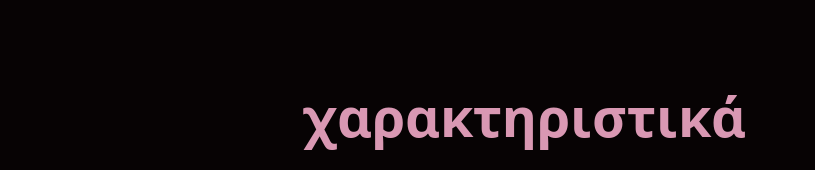χαρακτηριστικά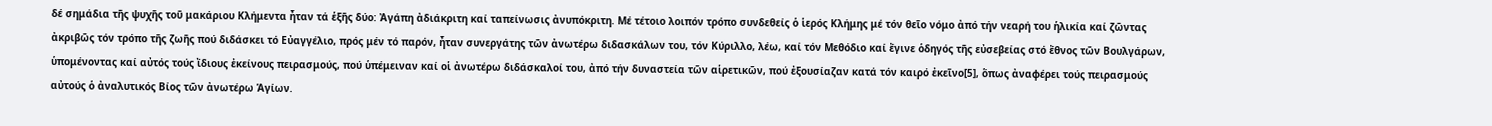δέ σημάδια τῆς ψυχῆς τοῦ μακάριου Κλήμεντα ἦταν τά ἑξῆς δύο: Ἀγάπη ἀδιάκριτη καί ταπείνωσις ἀνυπόκριτη. Μέ τέτοιο λοιπόν τρόπο συνδεθείς ὁ ἱερός Κλήμης μέ τόν θεῖο νόμο ἀπό τήν νεαρή του ἡλικία καί ζῶντας ἀκριβῶς τόν τρόπο τῆς ζωῆς πού διδάσκει τό Εὐαγγέλιο, πρός μέν τό παρόν, ἦταν συνεργάτης τῶν ἀνωτέρω διδασκάλων του, τόν Κύριλλο, λέω, καί τόν Μεθόδιο καί ἔγινε ὁδηγός τῆς εὐσεβείας στό ἔθνος τῶν Βουλγάρων, ὑπομένοντας καί αὐτός τούς ἴδιους ἐκείνους πειρασμούς, πού ὑπέμειναν καί οἱ ἀνωτέρω διδάσκαλοί του, ἀπό τήν δυναστεία τῶν αἱρετικῶν, πού ἐξουσίαζαν κατά τόν καιρό ἐκεῖνο[5], ὅπως ἀναφέρει τούς πειρασμούς αὐτούς ὁ ἀναλυτικός Βίος τῶν ἀνωτέρω Ἁγίων.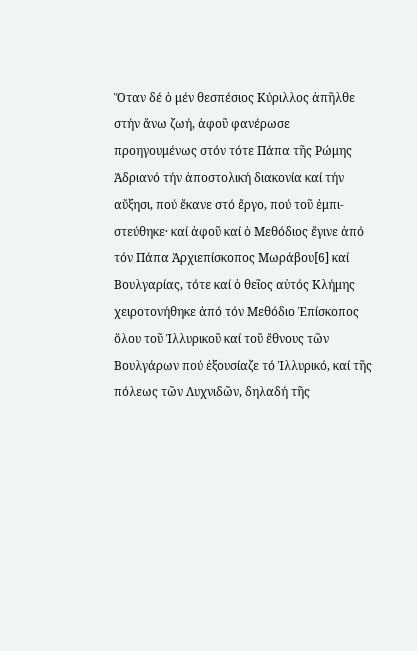Ὅταν δέ ὁ μέν θεσπέσιος Κύριλλος ἀπῆλθε στήν ἄνω ζωή, ἀφοῦ φανέρωσε προηγουμένως στόν τότε Πάπα τῆς Ρώμης Ἀδριανό τήν ἀποστολική διακονία καί τήν αὔξησι, πού ἔκανε στό ἔργο, πού τοῦ ἐμπι-στεύθηκε· καί ἀφοῦ καί ὁ Μεθόδιος ἔγινε ἀπό τόν Πάπα Ἀρχιεπίσκοπος Μωράβου[6] καί Βουλγαρίας, τότε καί ὁ θεῖος αὐτός Κλήμης χειροτονήθηκε ἀπό τόν Μεθόδιο Ἐπίσκοπος ὅλου τοῦ Ἰλλυρικοῦ καί τοῦ ἔθνους τῶν Βουλγάρων πού ἐξουσίαζε τό Ἰλλυρικό, καί τῆς πόλεως τῶν Λυχνιδῶν, δηλαδή τῆς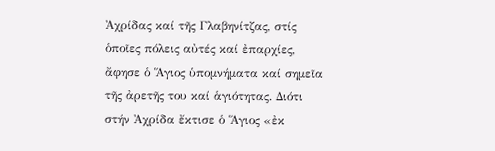Ἀχρίδας καί τῆς Γλαβηνίτζας, στίς ὁποῖες πόλεις αὐτές καί ἐπαρχίες, ἄφησε ὁ Ἅγιος ὑπομνήματα καί σημεῖα τῆς ἀρετῆς του καί ἁγιότητας. Διότι στήν Ἀχρίδα ἔκτισε ὁ Ἅγιος «ἐκ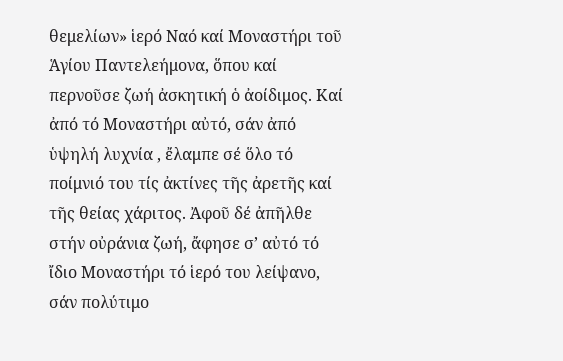θεμελίων» ἱερό Ναό καί Μοναστήρι τοῦ Ἁγίου Παντελεήμονα, ὅπου καί περνοῦσε ζωή ἀσκητική ὁ ἀοίδιμος. Καί ἀπό τό Μοναστήρι αὐτό, σάν ἀπό ὑψηλή λυχνία , ἔλαμπε σέ ὅλο τό ποίμνιό του τίς ἀκτίνες τῆς ἀρετῆς καί τῆς θείας χάριτος. Ἀφοῦ δέ ἀπῆλθε στήν οὐράνια ζωή, ἄφησε σ’ αὐτό τό ἴδιο Μοναστήρι τό ἱερό του λείψανο, σάν πολύτιμο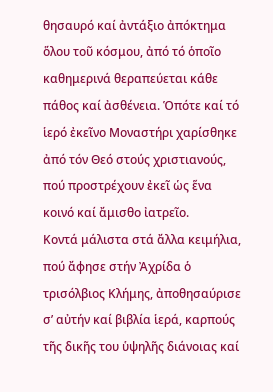θησαυρό καί ἀντάξιο ἀπόκτημα ὅλου τοῦ κόσμου, ἀπό τό ὁποῖο καθημερινά θεραπεύεται κάθε πάθος καί ἀσθένεια. Ὁπότε καί τό ἱερό ἐκεῖνο Μοναστήρι χαρίσθηκε ἀπό τόν Θεό στούς χριστιανούς, πού προστρέχουν ἐκεῖ ὡς ἕνα κοινό καί ἄμισθο ἰατρεῖο.
Κοντά μάλιστα στά ἄλλα κειμήλια, πού ἄφησε στήν Ἀχρίδα ὁ τρισόλβιος Κλήμης, ἀποθησαύρισε σ’ αὐτήν καί βιβλία ἱερά, καρπούς τῆς δικῆς του ὑψηλῆς διάνοιας καί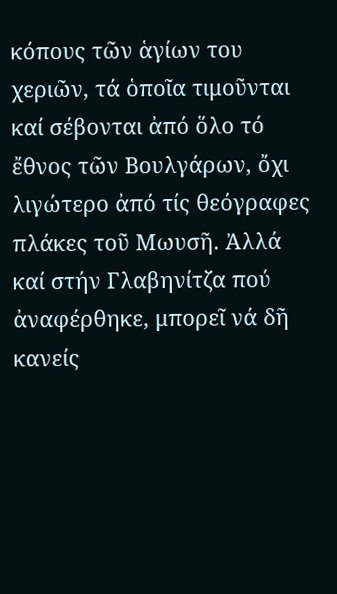κόπους τῶν ἁγίων του χεριῶν, τά ὁποῖα τιμοῦνται καί σέβονται ἀπό ὅλο τό ἔθνος τῶν Βουλγάρων, ὄχι λιγώτερο ἀπό τίς θεόγραφες πλάκες τοῦ Μωυσῆ. Ἀλλά καί στήν Γλαβηνίτζα πού ἀναφέρθηκε, μπορεῖ νά δῆ κανείς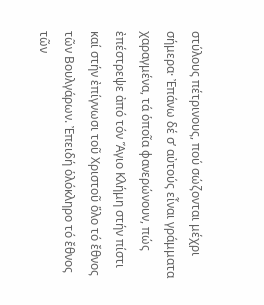στύλους πέτρινους, πού σώζονται μέχρι σήμερα· Ἐπάνω δέ σ’ αὐτούς εἶναι γράμματα χαραγμένα, τά ὁποῖα φανερώνουν, πώς ἐπέστρεψε ἀπό τόν Ἅγιο Κλήμη στήν πίστι καί στήν ἐπίγνωσι τοῦ Χριστοῦ ὅλο τό ἔθνος τῶν Βουλγάρων. Ἐπειδή ὁλόκληρο τό ἔθνος τῶν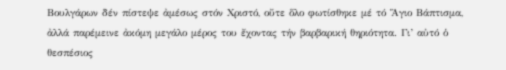Βουλγάρων δέν πίστεψε ἀμέσως στόν Χριστό, οὔτε ὅλο φωτίσθηκε μέ τό Ἅγιο Βάπτισμα, ἀλλά παρέμεινε ἀκόμη μεγάλο μέρος του ἔχοντας τήν βαρβαρική θηριότητα. Γι’ αὐτό ὁ θεσπέσιος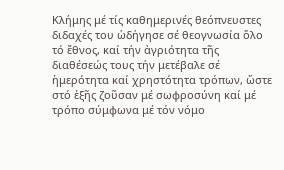Κλήμης μέ τίς καθημερινές θεόπνευστες διδαχές του ὡδήγησε σέ θεογνωσία ὅλο τό ἔθνος, καί τήν ἀγριότητα τῆς διαθέσεώς τους τήν μετέβαλε σέ ἡμερότητα καί χρηστότητα τρόπων, ὥστε στό ἑξῆς ζοῦσαν μέ σωφροσύνη καί μέ τρόπο σύμφωνα μέ τόν νόμο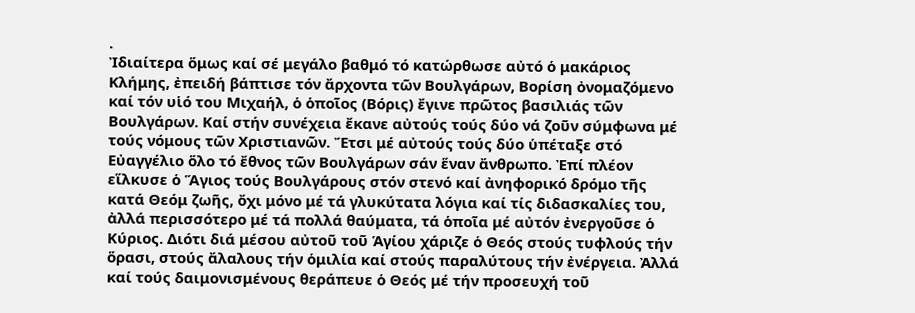.
Ἰδιαίτερα ὅμως καί σέ μεγάλο βαθμό τό κατώρθωσε αὐτό ὁ μακάριος Κλήμης, ἐπειδή βάπτισε τόν ἄρχοντα τῶν Βουλγάρων, Βορίση ὀνομαζόμενο καί τόν υἱό του Μιχαήλ, ὁ ὁποῖος (Βόρις) ἔγινε πρῶτος βασιλιάς τῶν Βουλγάρων. Καί στήν συνέχεια ἔκανε αὐτούς τούς δύο νά ζοῦν σύμφωνα μέ τούς νόμους τῶν Χριστιανῶν. Ἔτσι μέ αὐτούς τούς δύο ὑπέταξε στό Εὐαγγέλιο ὅλο τό ἔθνος τῶν Βουλγάρων σάν ἕναν ἄνθρωπο. Ἐπί πλέον εἵλκυσε ὁ Ἅγιος τούς Βουλγάρους στόν στενό καί ἀνηφορικό δρόμο τῆς κατά Θεόμ ζωῆς, ὄχι μόνο μέ τά γλυκύτατα λόγια καί τίς διδασκαλίες του, ἀλλά περισσότερο μέ τά πολλά θαύματα, τά ὁποῖα μέ αὐτόν ἐνεργοῦσε ὁ Κύριος. Διότι διά μέσου αὐτοῦ τοῦ Ἁγίου χάριζε ὁ Θεός στούς τυφλούς τήν ὅρασι, στούς ἄλαλους τήν ὁμιλία καί στούς παραλύτους τήν ἐνέργεια. Ἀλλά καί τούς δαιμονισμένους θεράπευε ὁ Θεός μέ τήν προσευχή τοῦ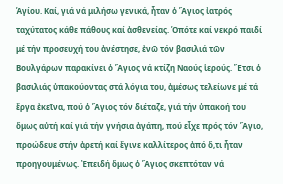Ἁγίου. Καί, γιά νά μιλήσω γενικά, ἦταν ὁ Ἅγιος ἰατρός ταχύτατος κάθε πάθους καί ἀσθενείας. Ὁπότε καί νεκρό παιδί μέ τήν προσευχή του ἀνέστησε, ἐνῶ τόν βασιλιά τῶν Βουλγάρων παρακίνει ὁ Ἅγιος νά κτίζη Ναούς ἱερούς. Ἔτσι ὁ βασιλιάς ὑπακούοντας στά λόγια του, ἀμέσως τελείωνε μέ τά ἔργα ἐκεῖνα, πού ὁ Ἅγιος τόν διέταζε, γιά τήν ὑπακοή του ὅμως αὐτή καί γιά τήν γνήσια ἀγάπη, πού εἶχε πρός τόν Ἅγιο, προώδευε στήν ἀρετή καί ἔγινε καλλίτερος ἀπό ὅ,τι ἦταν προηγουμένως. Ἐπειδή ὅμως ὁ Ἅγιος σκεπτόταν νά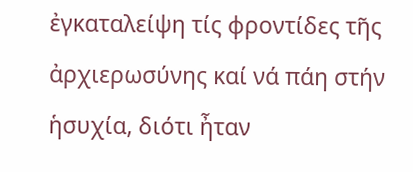ἐγκαταλείψη τίς φροντίδες τῆς ἀρχιερωσύνης καί νά πάη στήν ἡσυχία, διότι ἦταν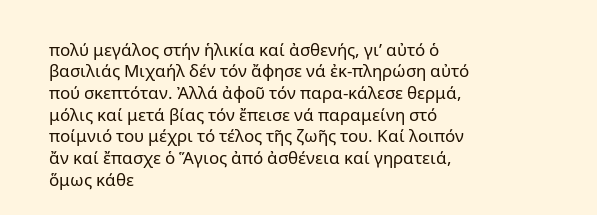πολύ μεγάλος στήν ἡλικία καί ἀσθενής, γι’ αὐτό ὁ βασιλιάς Μιχαήλ δέν τόν ἄφησε νά ἐκ-πληρώση αὐτό πού σκεπτόταν. Ἀλλά ἀφοῦ τόν παρα-κάλεσε θερμά, μόλις καί μετά βίας τόν ἔπεισε νά παραμείνη στό ποίμνιό του μέχρι τό τέλος τῆς ζωῆς του. Καί λοιπόν ἄν καί ἔπασχε ὁ Ἅγιος ἀπό ἀσθένεια καί γηρατειά, ὅμως κάθε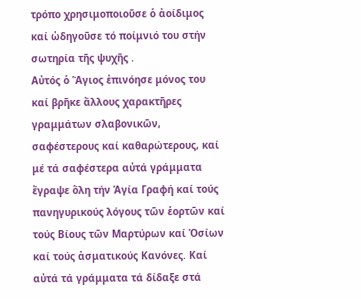τρόπο χρησιμοποιοῦσε ὁ ἀοίδιμος καί ὡδηγοῦσε τό ποίμνιό του στήν σωτηρία τῆς ψυχῆς .
Αὐτός ὁ Ἅγιος ἐπινόησε μόνος του καί βρῆκε ἄλλους χαρακτῆρες γραμμάτων σλαβονικῶν, σαφέστερους καί καθαρώτερους, καί μέ τά σαφέστερα αὐτά γράμματα ἔγραψε ὅλη τήν Ἁγία Γραφή καί τούς πανηγυρικούς λόγους τῶν ἑορτῶν καί τούς Βίους τῶν Μαρτύρων καί Ὁσίων καί τούς ἀσματικούς Κανόνες. Καί αὐτά τά γράμματα τά δίδαξε στά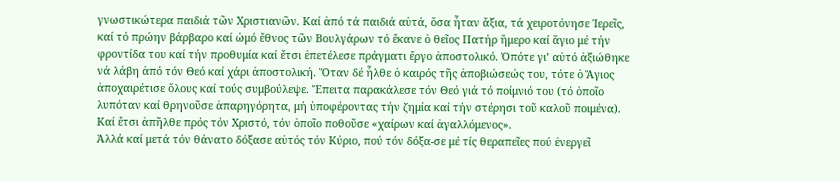γνωστικώτερα παιδιά τῶν Χριστιανῶν. Καί ἀπό τά παιδιά αὐτά, ὅσα ἦταν ἄξια, τά χειροτόνησε Ἱερεῖς, καί τό πρώην βάρβαρο καί ὠμό ἔθνος τῶν Βουλγάρων τό ἔκανε ὁ θεῖος Πατήρ ἥμερο καί ἅγιο μέ τήν φροντίδα του καί τήν προθυμία καί ἔτσι ἐπετέλεσε πράγματι ἔργο ἀποστολικό. Ὁπότε γι’ αὐτό ἀξιώθηκε νά λάβη ἀπό τόν Θεό καί χάρι ἀποστολική. Ὅταν δέ ἦλθε ὁ καιρός τῆς ἀποβιώσεώς του, τότε ὁ Ἅγιος ἀποχαιρέτισε ὅλους καί τούς συμβούλεψε. Ἔπειτα παρακάλεσε τόν Θεό γιά τό ποίμνιό του (τό ὁποῖο λυπόταν καί θρηνοῦσε ἀπαρηγόρητα, μή ὑποφέροντας τήν ζημία καί τήν στέρησι τοῦ καλοῦ ποιμένα). Καί ἔτσι ἀπῆλθε πρός τόν Χριστό, τόν ὁποῖο ποθοῦσε «χαίρων καί ἀγαλλόμενος».
Ἀλλά καί μετά τόν θάνατο δόξασε αὐτός τόν Κύριο, πού τόν δόξα-σε μέ τίς θεραπεῖες πού ἐνεργεῖ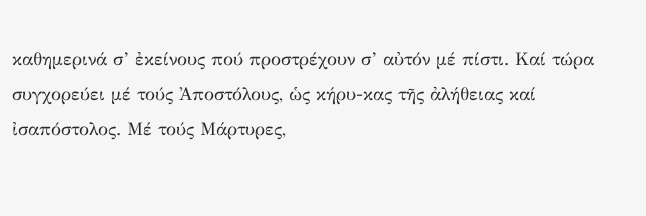καθημερινά σ’ ἐκείνους πού προστρέχουν σ’ αὐτόν μέ πίστι. Καί τώρα συγχορεύει μέ τούς Ἀποστόλους, ὡς κήρυ-κας τῆς ἀλήθειας καί ἰσαπόστολος. Μέ τούς Μάρτυρες,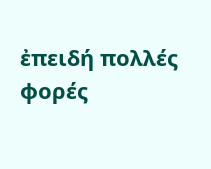ἐπειδή πολλές φορές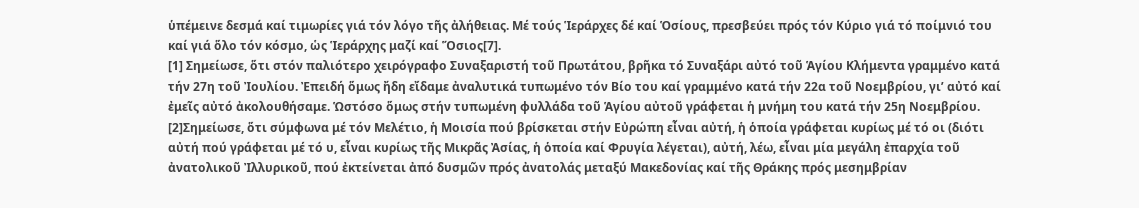ὑπέμεινε δεσμά καί τιμωρίες γιά τόν λόγο τῆς ἀλήθειας. Μέ τούς Ἱεράρχες δέ καί Ὁσίους, πρεσβεύει πρός τόν Κύριο γιά τό ποίμνιό του καί γιά ὅλο τόν κόσμο, ὡς Ἱεράρχης μαζί καί Ὅσιος[7].
[1] Σημείωσε, ὅτι στόν παλιότερο χειρόγραφο Συναξαριστή τοῦ Πρωτάτου, βρῆκα τό Συναξάρι αὐτό τοῦ Ἁγίου Κλήμεντα γραμμένο κατά τήν 27η τοῦ Ἰουλίου. Ἐπειδή ὅμως ἤδη εἴδαμε ἀναλυτικά τυπωμένο τόν Βίο του καί γραμμένο κατά τήν 22α τοῦ Νοεμβρίου, γι’ αὐτό καί ἐμεῖς αὐτό ἀκολουθήσαμε. Ὡστόσο ὅμως στήν τυπωμένη φυλλάδα τοῦ Ἁγίου αὐτοῦ γράφεται ἡ μνήμη του κατά τήν 25η Νοεμβρίου.
[2]Σημείωσε, ὅτι σύμφωνα μέ τόν Μελέτιο, ἡ Μοισία πού βρίσκεται στήν Εὐρώπη εἶναι αὐτή, ἡ ὁποία γράφεται κυρίως μέ τό οι (διότι αὐτή πού γράφεται μέ τό υ, εἶναι κυρίως τῆς Μικρᾶς Ἀσίας, ἡ ὁποία καί Φρυγία λέγεται), αὐτή, λέω, εἶναι μία μεγάλη ἐπαρχία τοῦ ἀνατολικοῦ Ἰλλυρικοῦ, πού ἐκτείνεται ἀπό δυσμῶν πρός ἀνατολάς μεταξύ Μακεδονίας καί τῆς Θράκης πρός μεσημβρίαν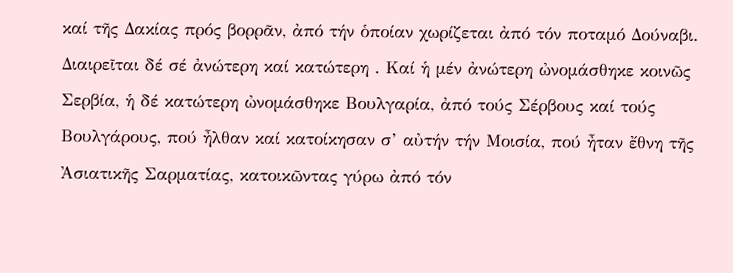καί τῆς Δακίας πρός βορρᾶν, ἀπό τήν ὁποίαν χωρίζεται ἀπό τόν ποταμό Δούναβι. Διαιρεῖται δέ σέ ἀνώτερη καί κατώτερη . Καί ἡ μέν ἀνώτερη ὠνομάσθηκε κοινῶς Σερβία, ἡ δέ κατώτερη ὠνομάσθηκε Βουλγαρία, ἀπό τούς Σέρβους καί τούς Βουλγάρους, πού ἦλθαν καί κατοίκησαν σ’ αὐτήν τήν Μοισία, πού ἦταν ἔθνη τῆς Ἀσιατικῆς Σαρματίας, κατοικῶντας γύρω ἀπό τόν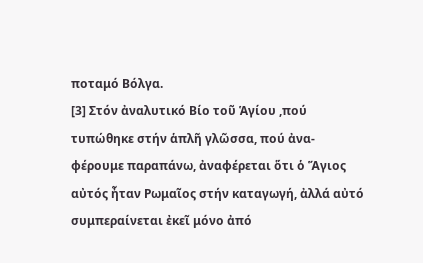ποταμό Βόλγα.
[3] Στόν ἀναλυτικό Βίο τοῦ Ἁγίου ,πού τυπώθηκε στήν ἁπλῆ γλῶσσα, πού ἀνα-φέρουμε παραπάνω, ἀναφέρεται ὅτι ὁ Ἅγιος αὐτός ἦταν Ρωμαῖος στήν καταγωγή, ἀλλά αὐτό συμπεραίνεται ἐκεῖ μόνο ἀπό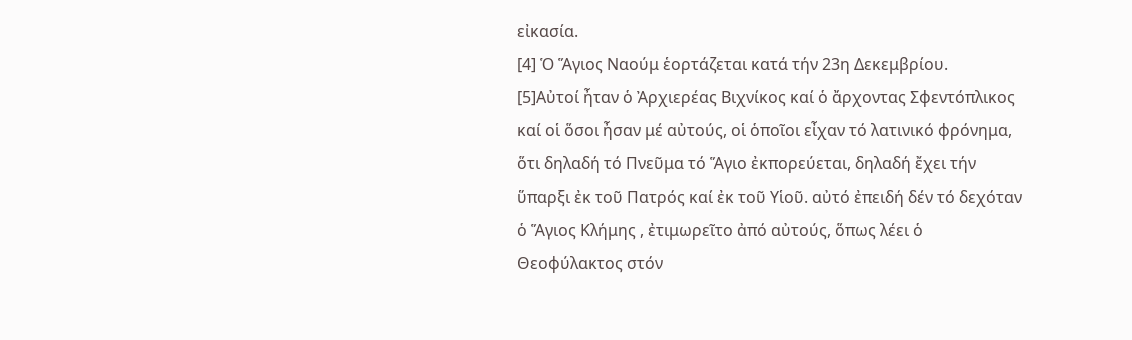εἰκασία.
[4] Ὁ Ἅγιος Ναούμ ἑορτάζεται κατά τήν 23η Δεκεμβρίου.
[5]Αὐτοί ἦταν ὁ Ἀρχιερέας Βιχνίκος καί ὁ ἄρχοντας Σφεντόπλικος καί οἱ ὅσοι ἦσαν μέ αὐτούς, οἱ ὁποῖοι εἶχαν τό λατινικό φρόνημα, ὅτι δηλαδή τό Πνεῦμα τό Ἅγιο ἐκπορεύεται, δηλαδή ἔχει τήν ὕπαρξι ἐκ τοῦ Πατρός καί ἐκ τοῦ Υἱοῦ. αὐτό ἐπειδή δέν τό δεχόταν ὁ Ἅγιος Κλήμης , ἐτιμωρεῖτο ἀπό αὐτούς, ὅπως λέει ὁ Θεοφύλακτος στόν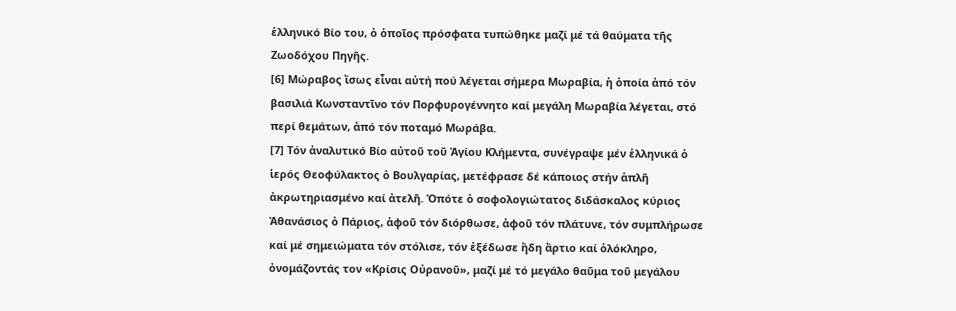ἑλληνικό Βίο του, ὁ ὁποῖος πρόσφατα τυπώθηκε μαζί μέ τά θαύματα τῆς Ζωοδόχου Πηγῆς.
[6] Μώραβος ἴσως εἶναι αὐτή πού λέγεται σήμερα Μωραβία, ἡ ὁποία ἀπό τόν βασιλιά Κωνσταντῖνο τόν Πορφυρογέννητο καί μεγάλη Μωραβία λέγεται, στό περί θεμάτων, ἀπό τόν ποταμό Μωράβα.
[7] Τόν ἀναλυτικό Βίο αὐτοῦ τοῦ Ἁγίου Κλήμεντα, συνέγραψε μέν ἑλληνικά ὁ ἱερός Θεοφύλακτος ὁ Βουλγαρίας, μετέφρασε δέ κάποιος στήν ἁπλῆ ἀκρωτηριασμένο καί ἀτελῆ. Ὁπότε ὁ σοφολογιώτατος διδάσκαλος κύριος Ἀθανάσιος ὁ Πάριος, ἀφοῦ τόν διόρθωσε, ἀφοῦ τόν πλάτυνε, τόν συμπλήρωσε καί μέ σημειώματα τόν στόλισε, τόν ἐξέδωσε ἤδη ἄρτιο καί ὁλόκληρο, ὀνομάζοντάς τον «Κρίσις Οὐρανοῦ», μαζί μέ τό μεγάλο θαῦμα τοῦ μεγάλου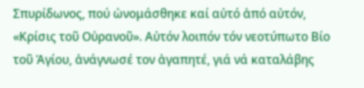Σπυρίδωνος, πού ὠνομάσθηκε καί αὐτό ἀπό αὐτόν, «Κρίσις τοῦ Οὐρανοῦ». Αὐτόν λοιπόν τόν νεοτύπωτο Βίο τοῦ Ἁγίου, ἀνάγνωσέ τον ἀγαπητέ, γιά νά καταλάβης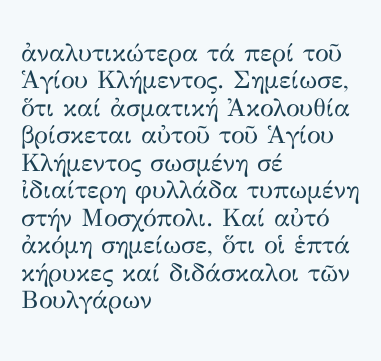ἀναλυτικώτερα τά περί τοῦ Ἁγίου Κλήμεντος. Σημείωσε, ὅτι καί ἀσματική Ἀκολουθία βρίσκεται αὐτοῦ τοῦ Ἁγίου Κλήμεντος σωσμένη σέ ἰδιαίτερη φυλλάδα τυπωμένη στήν Μοσχόπολι. Καί αὐτό ἀκόμη σημείωσε, ὅτι οἱ ἑπτά κήρυκες καί διδάσκαλοι τῶν Βουλγάρων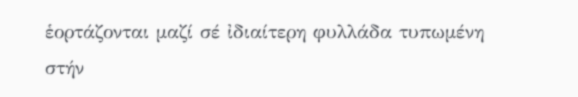ἑορτάζονται μαζί σέ ἰδιαίτερη φυλλάδα τυπωμένη στήν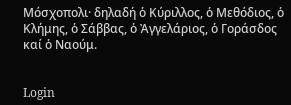Μόσχοπολι· δηλαδή ὁ Κύριλλος, ὁ Μεθόδιος, ὁ Κλήμης, ὁ Σάββας, ὁ Ἀγγελάριος, ὁ Γοράσδος καί ὁ Ναούμ.


Login